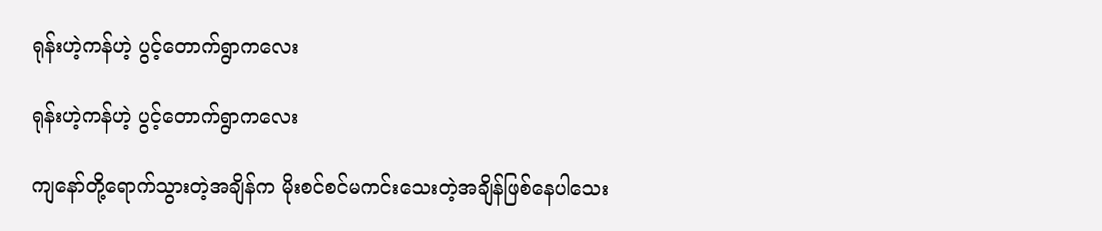ရုန်းဟဲ့ကန်ဟဲ့ ပွင့်တောက်ရွာကလေး

ရုန်းဟဲ့ကန်ဟဲ့ ပွင့်တောက်ရွာကလေး

ကျနော်တို့ရောက်သွားတဲ့အချိန်က မိုးစင်စင်မကင်းသေးတဲ့အချိန်ဖြစ်နေပါသေး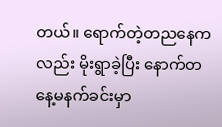တယ်။ ရောက်တဲ့တညနေကလည်း မိုးရွာခဲ့ပြီး နောက်တနေ့မနက်ခင်းမှာ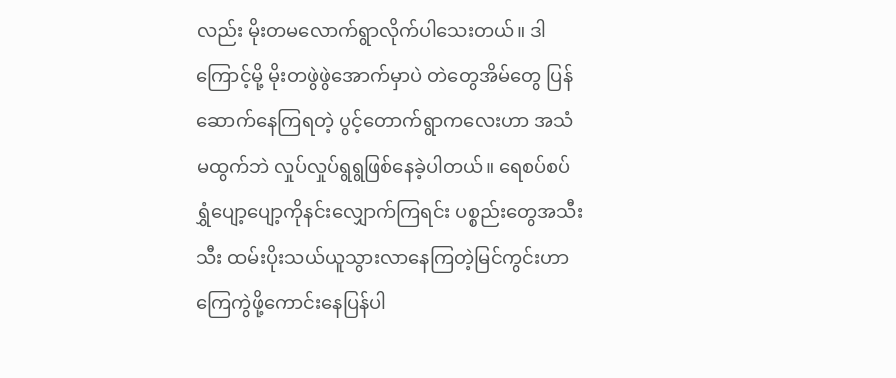လည်း မိုးတမလောက်ရွာလိုက်ပါသေးတယ်။ ဒါကြောင့်မို့ မိုးတဖွဲဖွဲအောက်မှာပဲ တဲတွေအိမ်တွေ ပြန်ဆောက်နေကြရတဲ့ ပွင့်တောက်ရွာကလေးဟာ အသံမထွက်ဘဲ လှုပ်လှုပ်ရွရွဖြစ်နေခဲ့ပါတယ်။ ရေစပ်စပ် ရွှံပျော့ပျော့ကိုနင်းလျှောက်ကြရင်း ပစ္စည်းတွေအသီးသီး ထမ်းပိုးသယ်ယူသွားလာနေကြတဲ့မြင်ကွင်းဟာ ကြေကွဲဖို့ကောင်းနေပြန်ပါ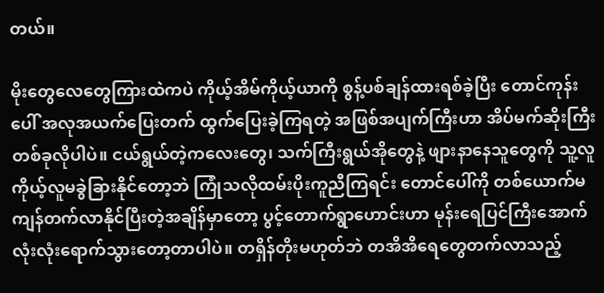တယ်။

မိုးတွေလေတွေကြားထဲကပဲ ကိုယ့်အိမ်ကိုယ့်ယာကို စွန့်ပစ်ချန်ထားရစ်ခဲ့ပြီး တောင်ကုန်းပေါ် အလုအယက်ပြေးတက် ထွက်ပြေးခဲ့ကြရတဲ့ အဖြစ်အပျက်ကြီးဟာ အိပ်မက်ဆိုးကြီးတစ်ခုလိုပါပဲ။ ငယ်ရွယ်တဲ့ကလေးတွေ၊ သက်ကြီးရွယ်အိုတွေနဲ့ ဖျားနာနေသူတွေကို သူ့လူကိုယ့်လူမခွဲခြားနိုင်တော့ဘဲ ကြုံသလိုထမ်းပိုးကူညီကြရင်း တောင်ပေါ်ကို တစ်ယောက်မကျန်တက်လာနိုင်ပြီးတဲ့အချိန်မှာတော့ ပွင့်တောက်ရွာဟောင်းဟာ မုန်းရေပြင်ကြီးအောက် လုံးလုံးရောက်သွားတော့တာပါပဲ။ တရှိန်တိုးမဟုတ်ဘဲ တအိအိရေတွေတက်လာသည့်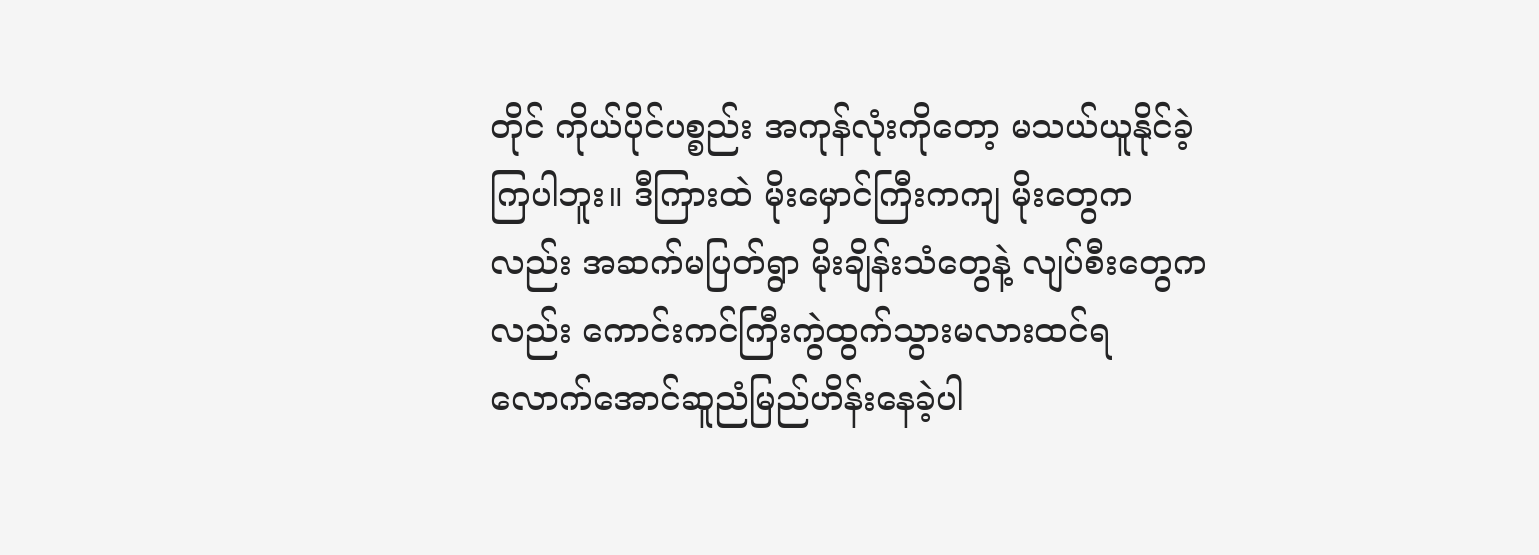တိုင် ကိုယ်ပိုင်ပစ္စည်း အကုန်လုံးကိုတော့ မသယ်ယူနိုင်ခဲ့ကြပါဘူး။ ဒီကြားထဲ မိုးမှောင်ကြီးကကျ မိုးတွေကလည်း အဆက်မပြတ်ရွာ မိုးချိန်းသံတွေနဲ့ လျပ်စီးတွေကလည်း ကောင်းကင်ကြီးကွဲထွက်သွားမလားထင်ရလောက်အောင်ဆူညံမြည်ဟိန်းနေခဲ့ပါ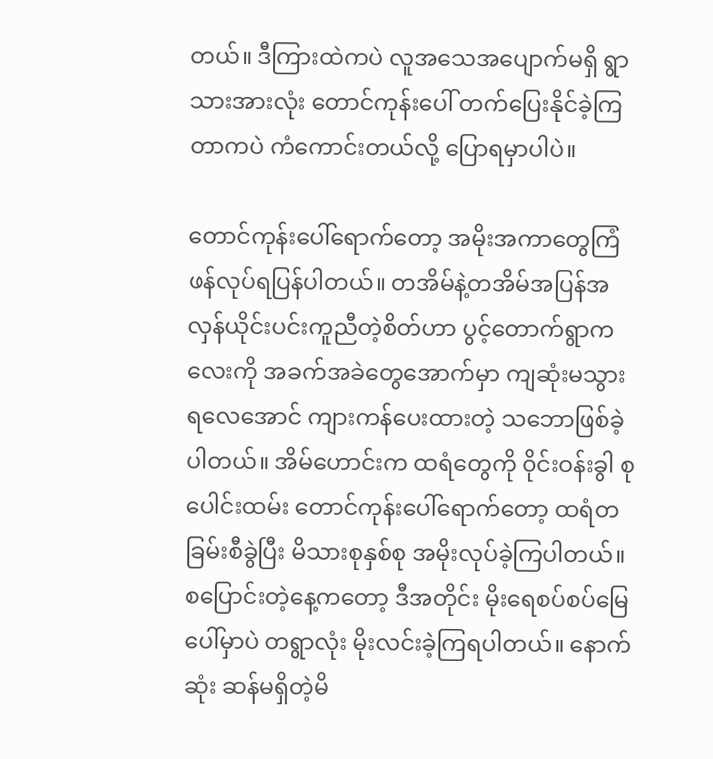တယ်။ ဒီကြားထဲကပဲ လူအသေအပျောက်မရှိ ရွာသားအားလုံး တောင်ကုန်းပေါ် တက်ပြေးနိုင်ခဲ့ကြတာကပဲ ကံကောင်းတယ်လို့ ပြောရမှာပါပဲ။

တောင်ကုန်းပေါ်ရောက်တော့ အမိုးအကာတွေကြံဖန်လုပ်ရပြန်ပါတယ်။ တအိမ်နဲ့တအိမ်အပြန်အလှန်ယိုင်းပင်းကူညီတဲ့စိတ်ဟာ ပွင့်တောက်ရွာကလေးကို အခက်အခဲတွေအောက်မှာ ကျဆုံးမသွားရလေအောင် ကျားကန်ပေးထားတဲ့ သဘောဖြစ်ခဲ့ပါတယ်။ အိမ်ဟောင်းက ထရံတွေကို ၀ိုင်းဝန်းခွါ စုပေါင်းထမ်း တောင်ကုန်းပေါ်ရောက်တော့ ထရံတခြမ်းစီခွဲပြီး မိသားစုနှစ်စု အမိုးလုပ်ခဲ့ကြပါတယ်။ စပြောင်းတဲ့နေ့ကတော့ ဒီအတိုင်း မိုးရေစပ်စပ်မြေပေါ်မှာပဲ တရွာလုံး မိုးလင်းခဲ့ကြရပါတယ်။ နောက်ဆုံး ဆန်မရှိတဲ့မိ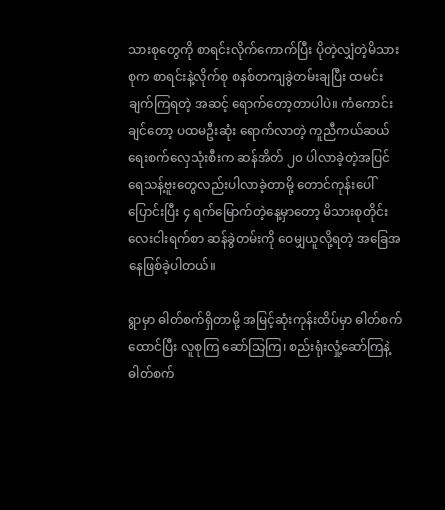သားစုတွေကို စာရင်းလိုက်ကောက်ပြီး ပိုတဲ့လျှံတဲ့မိသားစုက စာရင်းနဲ့လိုက်စု စနစ်တကျခွဲတမ်းချပြီး ထမင်းချက်ကြရတဲ့ အဆင့် ရောက်တော့တာပါပဲ။ ကံကောင်းချင်တော့ ပထမဦးဆုံး ရောက်လာတဲ့ ကူညီကယ်ဆယ်ရေးစက်လှေသုံးစီးက ဆန်အိတ် ၂၀ ပါလာခဲ့တဲ့အပြင် ရေသန့်ဗူးတွေလည်းပါလာခဲ့တာမို့ တောင်ကုန်းပေါ်ပြောင်းပြီး ၄ ရက်မြောက်တဲ့နေ့မှာတော့ မိသားစုတိုင်း လေးငါးရက်စာ ဆန်ခွဲတမ်းကို ဝေမျှယူလို့ရတဲ့ အခြေအနေဖြစ်ခဲ့ပါတယ်။

ရွာမှာ ဓါတ်စက်ရှိတာမို့ အမြင့်ဆုံးကုန်းထိပ်မှာ ဓါတ်စက်ထောင်ပြီး လူစုကြ ဆော်သြကြ၊ စည်းရုံးလှုံ့ဆော်ကြနဲ့ ဓါတ်စက်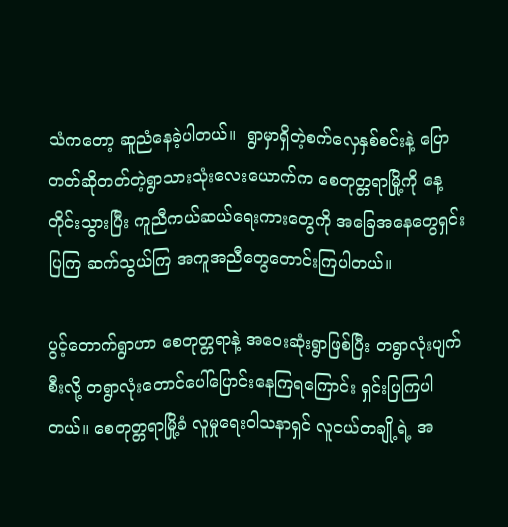သံကတော့ ဆူညံနေခဲ့ပါတယ်။  ရွာမှာရှိတဲ့စက်လှေနှစ်စင်းနဲ့ ပြောတတ်ဆိုတတ်တဲ့ရွာသားသုံးလေးယောက်က စေတုတ္တရာမြို့ကို နေ့တိုင်းသွားပြီး ကူညီကယ်ဆယ်ရေးကားတွေကို အခြေအနေတွေရှင်းပြကြ ဆက်သွယ်ကြ အကူအညီတွေတောင်းကြပါတယ်။

ပွင့်တောက်ရွာဟာ စေတုတ္တရာနဲ့ အဝေးဆုံးရွာဖြစ်ပြီး တရွာလုံးပျက်စီးလို့ တရွာလုံးတောင်ပေါ်ပြောင်းနေကြရကြောင်း ရှင်းပြကြပါတယ်။ စေတုတ္တရာမြို့ခံ လူမှုရေးဝါသနာရှင် လူငယ်တချို့ရဲ့ အ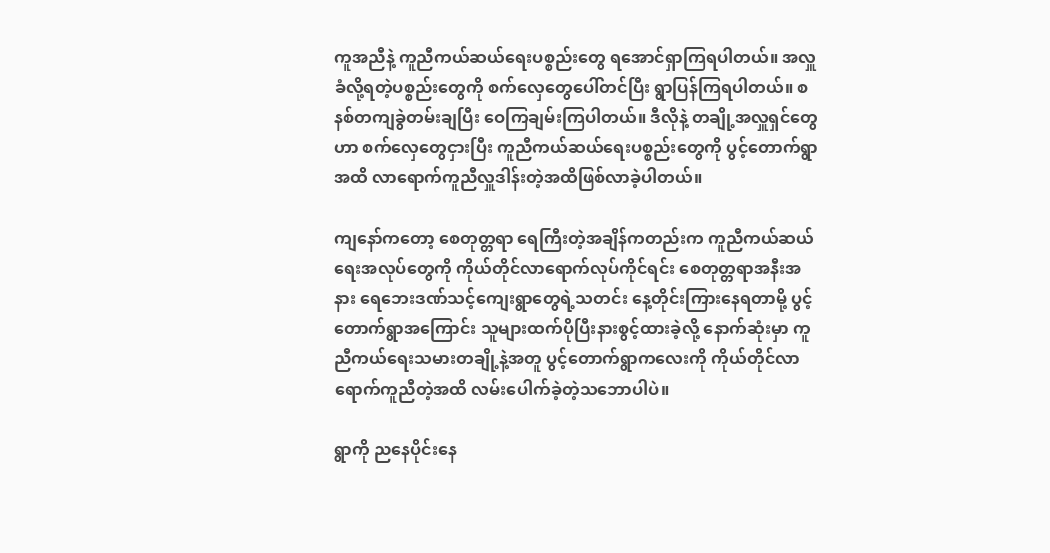ကူအညီနဲ့ ကူညီကယ်ဆယ်ရေးပစ္စည်းတွေ ရအောင်ရှာကြရပါတယ်။ အလှူခံလို့ရတဲ့ပစ္စည်းတွေကို စက်လှေတွေပေါ်တင်ပြီး ရွာပြန်ကြရပါတယ်။ စနစ်တကျခွဲတမ်းချပြီး ဝေကြချမ်းကြပါတယ်။ ဒီလိုနဲ့ တချို့အလှူရှင်တွေဟာ စက်လှေတွေငှားပြီး ကူညီကယ်ဆယ်ရေးပစ္စည်းတွေကို ပွင့်တောက်ရွာအထိ လာရောက်ကူညီလှူဒါန်းတဲ့အထိဖြစ်လာခဲ့ပါတယ်။

ကျနော်ကတော့ စေတုတ္တရာ ရေကြီးတဲ့အချိန်ကတည်းက ကူညီကယ်ဆယ်ရေးအလုပ်တွေကို ကိုယ်တိုင်လာရောက်လုပ်ကိုင်ရင်း စေတုတ္တရာအနီးအနား ရေဘေးဒဏ်သင့်ကျေးရွာတွေရဲ့သတင်း နေ့တိုင်းကြားနေရတာမို့ ပွင့်တောက်ရွာအကြောင်း သူများထက်ပိုပြီးနားစွင့်ထားခဲ့လို့ နောက်ဆုံးမှာ ကူညီကယ်ရေးသမားတချို့နဲ့အတူ ပွင့်တောက်ရွာကလေးကို ကိုယ်တိုင်လာရောက်ကူညီတဲ့အထိ လမ်းပေါက်ခဲ့တဲ့သဘောပါပဲ။

ရွာကို ညနေပိုင်းနေ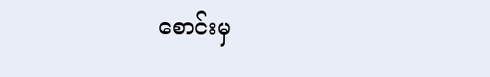စောင်းမှ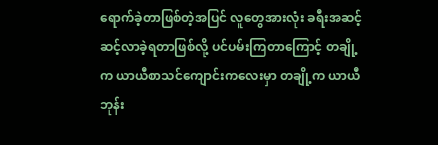ရောက်ခဲ့တာဖြစ်တဲ့အပြင် လူတွေအားလုံး ခရီးအဆင့်ဆင့်လာခဲ့ရတာဖြစ်လို့ ပင်ပမ်းကြတာကြောင့် တချို့က ယာယီစာသင်ကျောင်းကလေးမှာ တချို့က ယာယီဘုန်း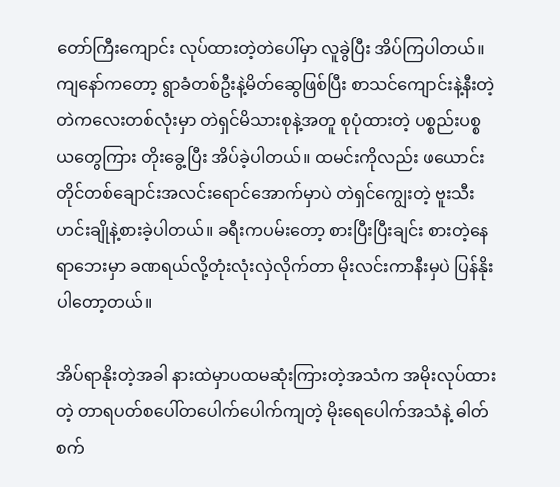တော်ကြီးကျောင်း လုပ်ထားတဲ့တဲပေါ်မှာ လူခွဲပြီး အိပ်ကြပါတယ်။ ကျနော်ကတော့ ရွာခံတစ်ဦးနဲ့မိတ်ဆွေဖြစ်ပြီး စာသင်ကျောင်းနဲ့နီးတဲ့ တဲကလေးတစ်လုံးမှာ တဲရှင်မိသားစုနဲ့အတူ စုပုံထားတဲ့ ပစ္စည်းပစ္စယတွေကြား တိုးခွေ့ပြီး အိပ်ခဲ့ပါတယ်။ ထမင်းကိုလည်း ဖယောင်းတိုင်တစ်ချောင်းအလင်းရောင်အောက်မှာပဲ တဲရှင်ကျွေးတဲ့ ဗူးသီးဟင်းချိုနဲ့စားခဲ့ပါတယ်။ ခရီးကပမ်းတော့ စားပြီးပြီးချင်း စားတဲ့နေရာဘေးမှာ ခဏရယ်လို့တုံးလုံးလှဲလိုက်တာ မိုးလင်းကာနီးမှပဲ ပြန်နိုးပါတော့တယ်။

အိပ်ရာနိုးတဲ့အခါ နားထဲမှာပထမဆုံးကြားတဲ့အသံက အမိုးလုပ်ထားတဲ့ တာရပတ်စပေါ်တပေါက်ပေါက်ကျတဲ့ မိုးရေပေါက်အသံနဲ့ ဓါတ်စက်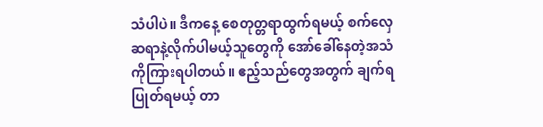သံပါပဲ။ ဒီကနေ့ စေတုတ္တရာထွက်ရမယ့် စက်လှေဆရာနဲ့လိုက်ပါမယ့်သူတွေကို အော်ခေါ်နေတဲ့အသံကိုကြားရပါတယ်။ ဧည့်သည်တွေအတွက် ချက်ရပြုတ်ရမယ့် တာ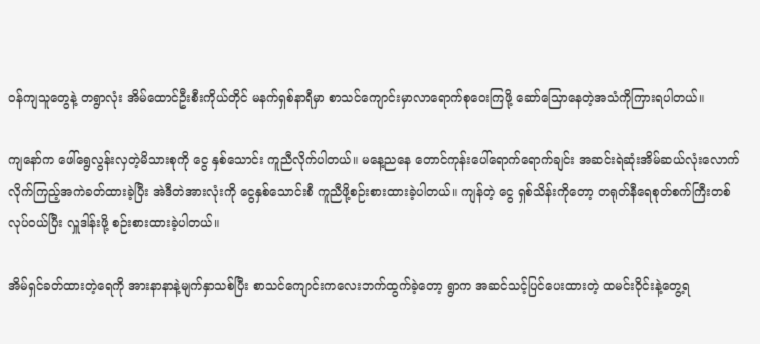ဝန်ကျသူတွေနဲ့ တရွာလုံး အိမ်ထောင်ဦးစီးကိုယ်တိုင် မနက်ရှစ်နာရီမှာ စာသင်ကျောင်းမှာလာရောက်စုဝေးကြဖို့ ဆော်သြောနေတဲ့အသံကိုကြားရပါတယ်။

ကျနော်က ဖေါ်ရွေလွန်းလှတဲ့မိသားစုကို ငွေ နှစ်သောင်း ကူညီလိုက်ပါတယ်။ မနေ့ညနေ တောင်ကုန်းပေါ်ရောက်ရောက်ချင်း အဆင်းရဲဆုံးအိမ်ဆယ်လုံးလောက် လိုက်ကြည့်အကဲခတ်ထားခဲ့ပြီး အဲဒီတဲအားလုံးကို ငွေနှစ်သောင်းစီ ကူညီဖို့စဉ်းစားထားခဲ့ပါတယ်။ ကျန်တဲ့ ငွေ ရှစ်သိန်းကိုတော့ တရုတ်နီရေစုတ်စက်ကြီးတစ်လုပ်ဝယ်ပြီး လှူဒါန်းဖို့ စဉ်းစားထားခဲ့ပါတယ်။

အိမ်ရှင်ခတ်ထားတဲ့ရေကို အားနာနာနဲ့မျက်နှာသစ်ပြီး စာသင်ကျောင်းကလေးဘက်ထွက်ခဲ့တော့ ရွာက အဆင်သင့်ပြင်ပေးထားတဲ့ ထမင်းဝိုင်းနဲ့တွေ့ရ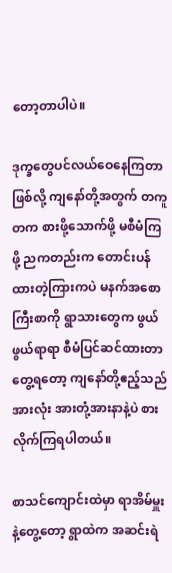တော့တာပါပဲ။

ဒုက္ခတွေပင်လယ်ဝေနေကြတာဖြစ်လို့ ကျနော်တို့အတွက် တကူတက စားဖို့သောက်ဖို့ မစီမံကြဖို့ ညကတည်းက တောင်းပန်ထားတဲ့ကြားကပဲ မနက်အစောကြီးစာကို ရွာသားတွေက ဖွယ်ဖွယ်ရာရာ စီမံပြင်ဆင်ထားတာတွေ့ရတော့ ကျနော်တို့ဧည့်သည်အားလုံး အားတုံ့အားနာနဲ့ပဲ စားလိုက်ကြရပါတယ်။

စာသင်ကျောင်းထဲမှာ ရာအိမ်မှူးနဲ့တွေ့တော့ ရွာထဲက အဆင်းရဲ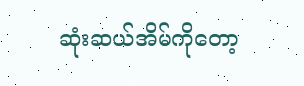ဆုံးဆယ်အိမ်ကိုတော့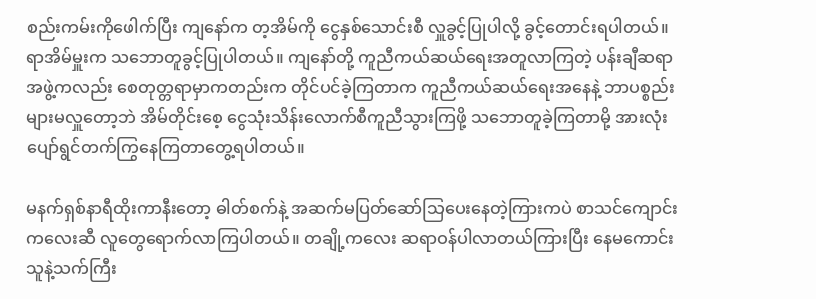စည်းကမ်းကိုဖေါက်ပြီး ကျနော်က တ့အိမ်ကို ငွေနှစ်သောင်းစီ လှူခွင့်ပြုပါလို့ ခွင့်တောင်းရပါတယ်။ ရာအိမ်မှူးက သဘောတူခွင့်ပြုပါတယ်။ ကျနော်တို့ ကူညီကယ်ဆယ်ရေးအတူလာကြတဲ့ ပန်းချီဆရာအဖွဲ့ကလည်း စေတုတ္တရာမှာကတည်းက တိုင်ပင်ခဲ့ကြတာက ကူညီကယ်ဆယ်ရေးအနေနဲ့ ဘာပစ္စည်းများမလှူတော့ဘဲ အိမ်တိုင်းစေ့ ငွေသုံးသိန်းလောက်စီကူညီသွားကြဖို့ သဘောတူခဲ့ကြတာမို့ အားလုံး ပျော်ရွင်တက်ကြွနေကြတာတွေ့ရပါတယ်။

မနက်ရှစ်နာရီထိုးကာနီးတော့ ဓါတ်စက်နဲ့ အဆက်မပြတ်ဆော်သြပေးနေတဲ့ကြားကပဲ စာသင်ကျောင်းကလေးဆီ လူတွေရောက်လာကြပါတယ်။ တချို့ကလေး ဆရာဝန်ပါလာတယ်ကြားပြီး နေမကောင်းသူနဲ့သက်ကြီး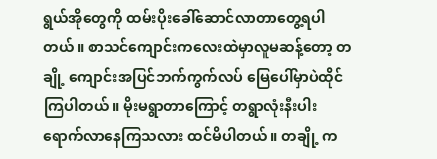ရွယ်အိုတွေကို ထမ်းပိုးခေါ်ဆောင်လာတာတွေ့ရပါတယ်။ စာသင်ကျောင်းကလေးထဲမှာလူမဆန့်တော့ တချို့ ကျောင်းအပြင်ဘက်ကွက်လပ် မြေပေါ်မှာပဲထိုင်ကြပါတယ်။ မိုးမရွာတာကြောင့် တရွာလုံးနီးပါးရောက်လာနေကြသလား ထင်မိပါတယ်။ တချို့ က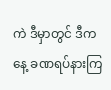ကဲ ဒီမှာတွင် ဒီကနေ့ ခဏရပ်နားကြ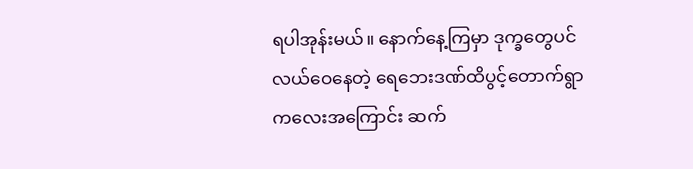ရပါအုန်းမယ်။ နောက်နေ့ကြမှာ ဒုက္ခတွေပင်လယ်ဝေနေတဲ့ ရေဘေးဒဏ်ထိပွင့်တောက်ရွာကလေးအကြောင်း ဆက်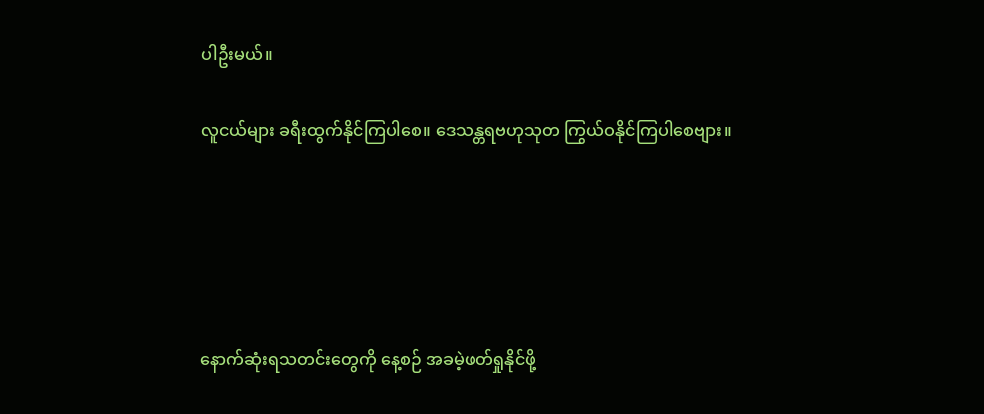ပါဦးမယ်။

လူငယ်များ ခရီးထွက်နိုင်ကြပါစေ။ ဒေသန္တရဗဟုသုတ ကြွယ်ဝနိုင်ကြပါစေဗျား။





နောက်ဆုံးရသတင်းတွေကို နေ့စဉ် အခမဲ့ဖတ်ရှုနိုင်ဖို့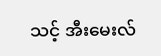သင့် အီးမေးလ်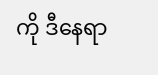ကို ဒီနေရာ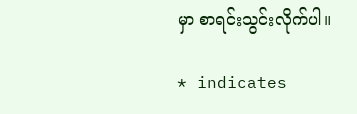မှာ စာရင်းသွင်းလိုက်ပါ။

* indicates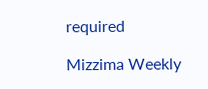required

Mizzima Weekly